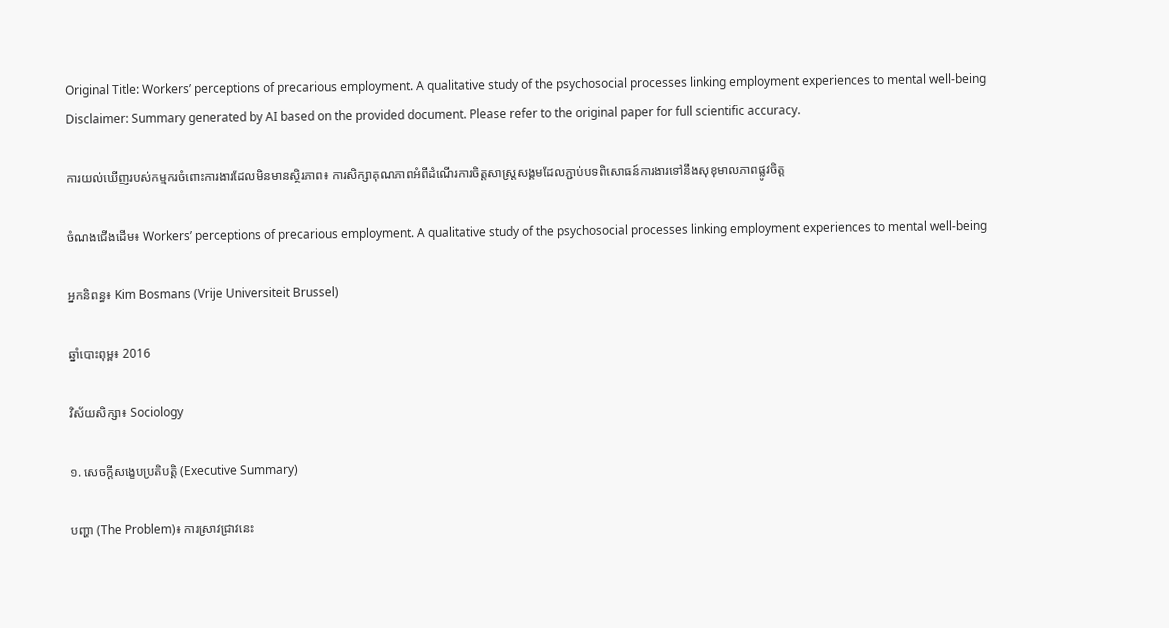Original Title: Workers’ perceptions of precarious employment. A qualitative study of the psychosocial processes linking employment experiences to mental well-being
Disclaimer: Summary generated by AI based on the provided document. Please refer to the original paper for full scientific accuracy.

ការយល់ឃើញរបស់កម្មករចំពោះការងារដែលមិនមានស្ថិរភាព៖ ការសិក្សាគុណភាពអំពីដំណើរការចិត្តសាស្ត្រសង្គមដែលភ្ជាប់បទពិសោធន៍ការងារទៅនឹងសុខុមាលភាពផ្លូវចិត្ត

ចំណងជើងដើម៖ Workers’ perceptions of precarious employment. A qualitative study of the psychosocial processes linking employment experiences to mental well-being

អ្នកនិពន្ធ៖ Kim Bosmans (Vrije Universiteit Brussel)

ឆ្នាំបោះពុម្ព៖ 2016

វិស័យសិក្សា៖ Sociology

១. សេចក្តីសង្ខេបប្រតិបត្តិ (Executive Summary)

បញ្ហា (The Problem)៖ ការស្រាវជ្រាវនេះ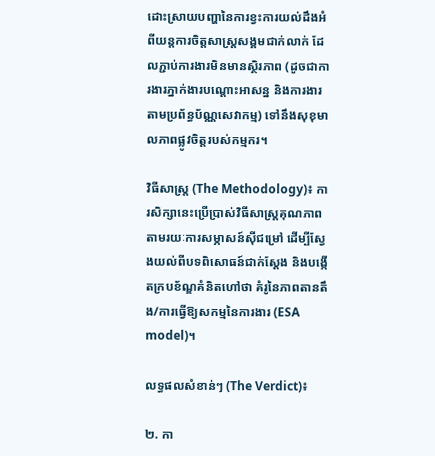ដោះស្រាយបញ្ហានៃការខ្វះការយល់ដឹងអំពីយន្តការចិត្តសាស្ត្រសង្គមជាក់លាក់ ដែលភ្ជាប់ការងារមិនមានស្ថិរភាព (ដូចជាការងារភ្នាក់ងារបណ្តោះអាសន្ន និងការងារតាមប្រព័ន្ធប័ណ្ណសេវាកម្ម) ទៅនឹងសុខុមាលភាពផ្លូវចិត្តរបស់កម្មករ។

វិធីសាស្ត្រ (The Methodology)៖ ការសិក្សានេះប្រើប្រាស់វិធីសាស្ត្រគុណភាពតាមរយៈការសម្ភាសន៍ស៊ីជម្រៅ ដើម្បីស្វែងយល់ពីបទពិសោធន៍ជាក់ស្តែង និងបង្កើតក្របខ័ណ្ឌគំនិតហៅថា គំរូនៃភាពតានតឹង/ការធ្វើឱ្យសកម្មនៃការងារ (ESA model)។

លទ្ធផលសំខាន់ៗ (The Verdict)៖

២. កា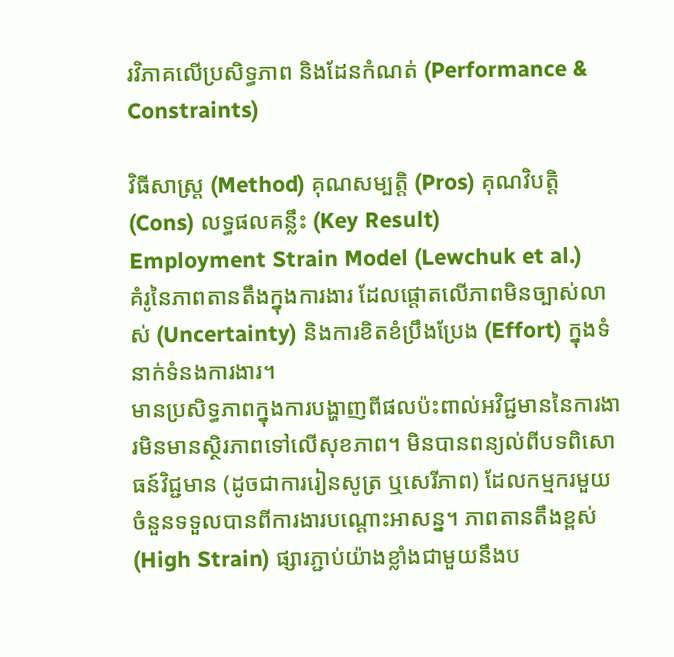រវិភាគលើប្រសិទ្ធភាព និងដែនកំណត់ (Performance & Constraints)

វិធីសាស្ត្រ (Method) គុណសម្បត្តិ (Pros) គុណវិបត្តិ (Cons) លទ្ធផលគន្លឹះ (Key Result)
Employment Strain Model (Lewchuk et al.)
គំរូនៃភាពតានតឹងក្នុងការងារ ដែលផ្តោតលើភាពមិនច្បាស់លាស់ (Uncertainty) និងការខិតខំប្រឹងប្រែង (Effort) ក្នុងទំនាក់ទំនងការងារ។
មានប្រសិទ្ធភាពក្នុងការបង្ហាញពីផលប៉ះពាល់អវិជ្ជមាននៃការងារមិនមានស្ថិរភាពទៅលើសុខភាព។ មិនបានពន្យល់ពីបទពិសោធន៍វិជ្ជមាន (ដូចជាការរៀនសូត្រ ឬសេរីភាព) ដែលកម្មករមួយចំនួនទទួលបានពីការងារបណ្តោះអាសន្ន។ ភាពតានតឹងខ្ពស់ (High Strain) ផ្សារភ្ជាប់យ៉ាងខ្លាំងជាមួយនឹងប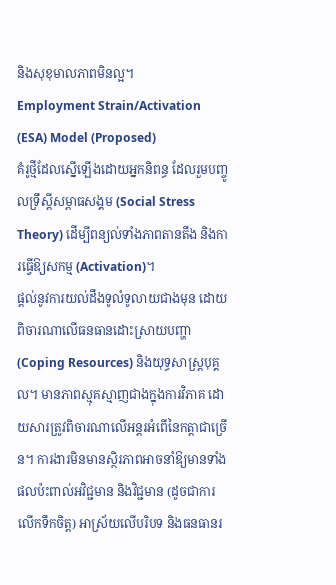និងសុខុមាលភាពមិនល្អ។
Employment Strain/Activation (ESA) Model (Proposed)
គំរូថ្មីដែលស្នើឡើងដោយអ្នកនិពន្ធ ដែលរួមបញ្ចូលទ្រឹស្តីសម្ពាធសង្គម (Social Stress Theory) ដើម្បីពន្យល់ទាំងភាពតានតឹង និងការធ្វើឱ្យសកម្ម (Activation)។
ផ្តល់នូវការយល់ដឹងទូលំទូលាយជាងមុន ដោយពិចារណាលើធនធានដោះស្រាយបញ្ហា (Coping Resources) និងយុទ្ធសាស្ត្របុគ្គល។ មានភាពស្មុគស្មាញជាងក្នុងការវិភាគ ដោយសារត្រូវពិចារណាលើអន្តរអំពើនៃកត្តាជាច្រើន។ ការងារមិនមានស្ថិរភាពអាចនាំឱ្យមានទាំងផលប៉ះពាល់អវិជ្ជមាន និងវិជ្ជមាន (ដូចជាការលើកទឹកចិត្ត) អាស្រ័យលើបរិបទ និងធនធានរ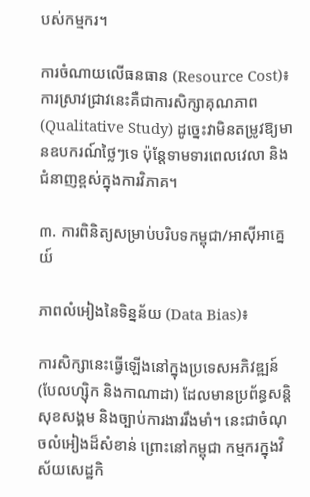បស់កម្មករ។

ការចំណាយលើធនធាន (Resource Cost)៖ ការស្រាវជ្រាវនេះគឺជាការសិក្សាគុណភាព (Qualitative Study) ដូច្នេះវាមិនតម្រូវឱ្យមានឧបករណ៍ថ្លៃៗទេ ប៉ុន្តែទាមទារពេលវេលា និងជំនាញខ្ពស់ក្នុងការវិភាគ។

៣. ការពិនិត្យសម្រាប់បរិបទកម្ពុជា/អាស៊ីអាគ្នេយ៍

ភាពលំអៀងនៃទិន្នន័យ (Data Bias)៖

ការសិក្សានេះធ្វើឡើងនៅក្នុងប្រទេសអភិវឌ្ឍន៍ (បែលហ្ស៊ិក និងកាណាដា) ដែលមានប្រព័ន្ធសន្តិសុខសង្គម និងច្បាប់ការងាររឹងមាំ។ នេះជាចំណុចលំអៀងដ៏សំខាន់ ព្រោះនៅកម្ពុជា កម្មករក្នុងវិស័យសេដ្ឋកិ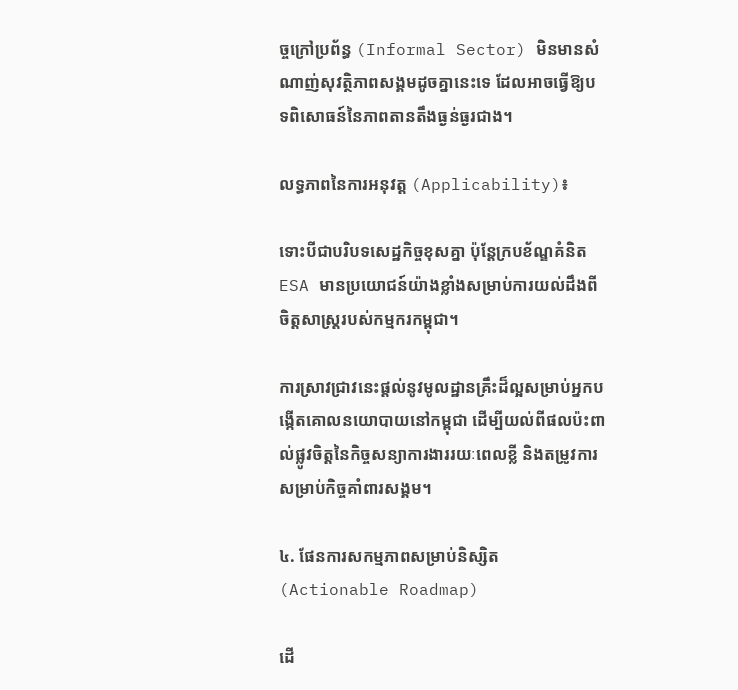ច្ចក្រៅប្រព័ន្ធ (Informal Sector) មិនមានសំណាញ់សុវត្ថិភាពសង្គមដូចគ្នានេះទេ ដែលអាចធ្វើឱ្យបទពិសោធន៍នៃភាពតានតឹងធ្ងន់ធ្ងរជាង។

លទ្ធភាពនៃការអនុវត្ត (Applicability)៖

ទោះបីជាបរិបទសេដ្ឋកិច្ចខុសគ្នា ប៉ុន្តែក្របខ័ណ្ឌគំនិត ESA មានប្រយោជន៍យ៉ាងខ្លាំងសម្រាប់ការយល់ដឹងពីចិត្តសាស្ត្ររបស់កម្មករកម្ពុជា។

ការស្រាវជ្រាវនេះផ្តល់នូវមូលដ្ឋានគ្រឹះដ៏ល្អសម្រាប់អ្នកបង្កើតគោលនយោបាយនៅកម្ពុជា ដើម្បីយល់ពីផលប៉ះពាល់ផ្លូវចិត្តនៃកិច្ចសន្យាការងាររយៈពេលខ្លី និងតម្រូវការសម្រាប់កិច្ចគាំពារសង្គម។

៤. ផែនការសកម្មភាពសម្រាប់និស្សិត (Actionable Roadmap)

ដើ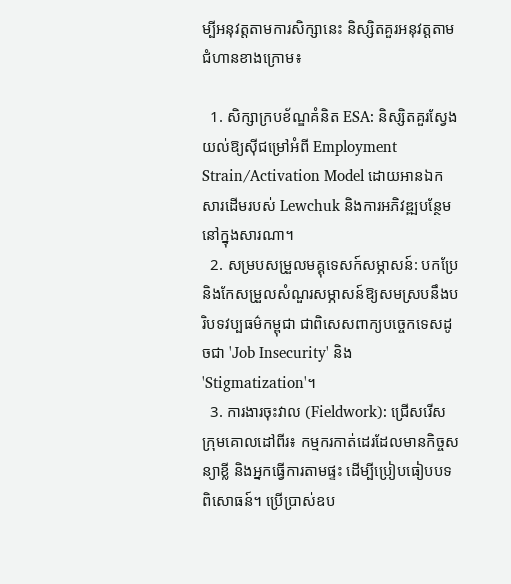ម្បីអនុវត្តតាមការសិក្សានេះ និស្សិតគួរអនុវត្តតាមជំហានខាងក្រោម៖

  1. សិក្សាក្របខ័ណ្ឌគំនិត ESA: និស្សិតគួរស្វែងយល់ឱ្យស៊ីជម្រៅអំពី Employment Strain/Activation Model ដោយអានឯកសារដើមរបស់ Lewchuk និងការអភិវឌ្ឍបន្ថែមនៅក្នុងសារណា។
  2. សម្របសម្រួលមគ្គុទេសក៍សម្ភាសន៍: បកប្រែ និងកែសម្រួលសំណួរសម្ភាសន៍ឱ្យសមស្របនឹងបរិបទវប្បធម៌កម្ពុជា ជាពិសេសពាក្យបច្ចេកទេសដូចជា 'Job Insecurity' និង 'Stigmatization'។
  3. ការងារចុះវាល (Fieldwork): ជ្រើសរើសក្រុមគោលដៅពីរ៖ កម្មករកាត់ដេរដែលមានកិច្ចសន្យាខ្លី និងអ្នកធ្វើការតាមផ្ទះ ដើម្បីប្រៀបធៀបបទពិសោធន៍។ ប្រើប្រាស់ឧប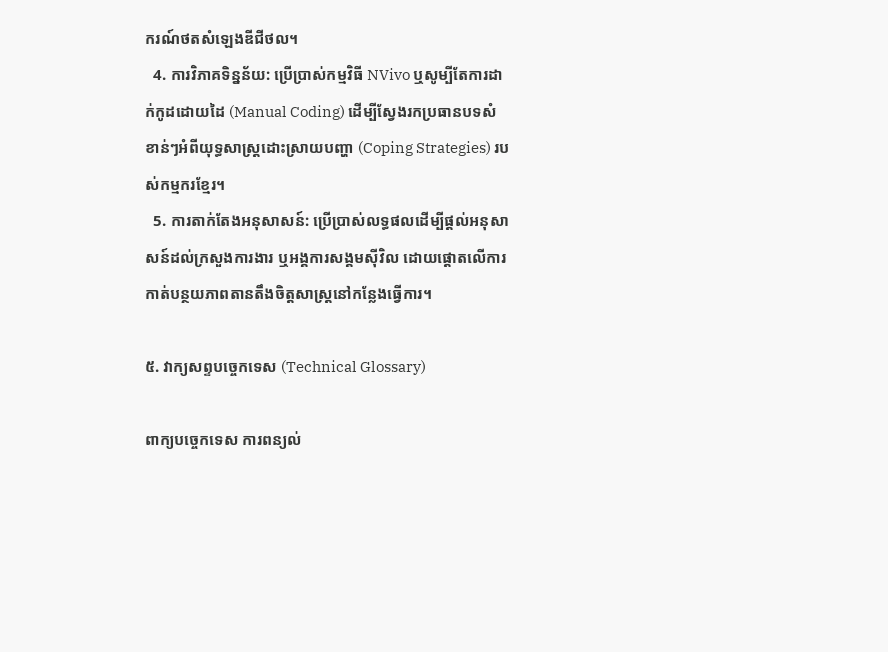ករណ៍ថតសំឡេងឌីជីថល។
  4. ការវិភាគទិន្នន័យ: ប្រើប្រាស់កម្មវិធី NVivo ឬសូម្បីតែការដាក់កូដដោយដៃ (Manual Coding) ដើម្បីស្វែងរកប្រធានបទសំខាន់ៗអំពីយុទ្ធសាស្ត្រដោះស្រាយបញ្ហា (Coping Strategies) របស់កម្មករខ្មែរ។
  5. ការតាក់តែងអនុសាសន៍: ប្រើប្រាស់លទ្ធផលដើម្បីផ្តល់អនុសាសន៍ដល់ក្រសួងការងារ ឬអង្គការសង្គមស៊ីវិល ដោយផ្តោតលើការកាត់បន្ថយភាពតានតឹងចិត្តសាស្ត្រនៅកន្លែងធ្វើការ។

៥. វាក្យសព្ទបច្ចេកទេស (Technical Glossary)

ពាក្យបច្ចេកទេស ការពន្យល់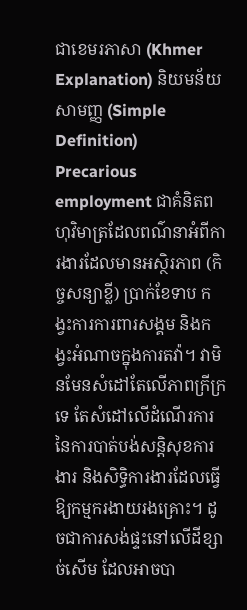ជាខេមរភាសា (Khmer Explanation) និយមន័យសាមញ្ញ (Simple Definition)
Precarious employment ជាគំនិតពហុវិមាត្រដែលពណ៌នាអំពីការងារដែលមានអស្ថិរភាព (កិច្ចសន្យាខ្លី) ប្រាក់ខែទាប កង្វះការការពារសង្គម និងកង្វះអំណាចក្នុងការតវ៉ា។ វាមិនមែនសំដៅតែលើភាពក្រីក្រទេ តែសំដៅលើដំណើរការនៃការបាត់បង់សន្តិសុខការងារ និងសិទ្ធិការងារដែលធ្វើឱ្យកម្មករងាយរងគ្រោះ។ ដូចជាការសង់ផ្ទះនៅលើដីខ្សាច់សើម ដែលអាចបា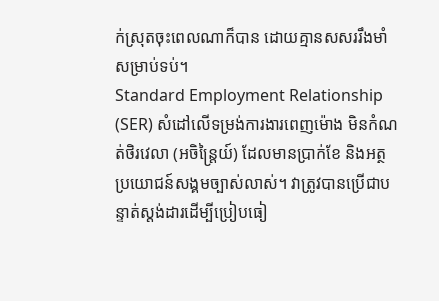ក់ស្រុតចុះពេលណាក៏បាន ដោយគ្មានសសររឹងមាំសម្រាប់ទប់។
Standard Employment Relationship (SER) សំដៅលើទម្រង់ការងារពេញម៉ោង មិនកំណត់ថិរវេលា (អចិន្ត្រៃយ៍) ដែលមានប្រាក់ខែ និងអត្ថប្រយោជន៍សង្គមច្បាស់លាស់។ វាត្រូវបានប្រើជាបន្ទាត់ស្តង់ដារដើម្បីប្រៀបធៀ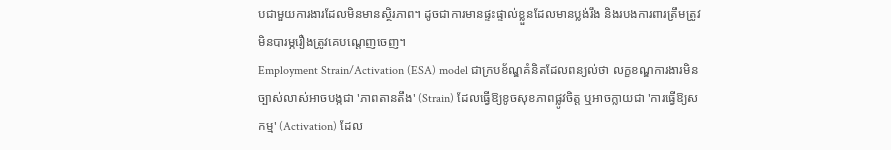បជាមួយការងារដែលមិនមានស្ថិរភាព។ ដូចជាការមានផ្ទះផ្ទាល់ខ្លួនដែលមានប្លង់រឹង និងរបងការពារត្រឹមត្រូវ មិនបារម្ភរឿងត្រូវគេបណ្តេញចេញ។
Employment Strain/Activation (ESA) model ជាក្របខ័ណ្ឌគំនិតដែលពន្យល់ថា លក្ខខណ្ឌការងារមិនច្បាស់លាស់អាចបង្កជា 'ភាពតានតឹង' (Strain) ដែលធ្វើឱ្យខូចសុខភាពផ្លូវចិត្ត ឬអាចក្លាយជា 'ការធ្វើឱ្យសកម្ម' (Activation) ដែល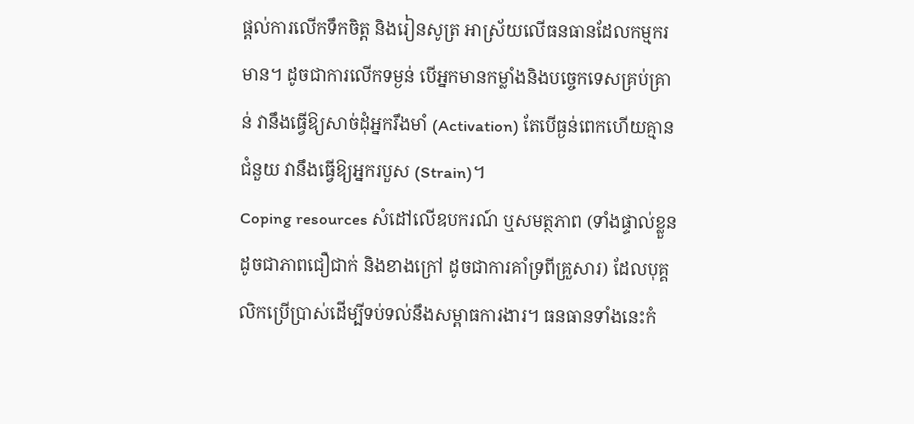ផ្តល់ការលើកទឹកចិត្ត និងរៀនសូត្រ អាស្រ័យលើធនធានដែលកម្មករមាន។ ដូចជាការលើកទម្ងន់ បើអ្នកមានកម្លាំងនិងបច្ចេកទេសគ្រប់គ្រាន់ វានឹងធ្វើឱ្យសាច់ដុំអ្នករឹងមាំ (Activation) តែបើធ្ងន់ពេកហើយគ្មានជំនួយ វានឹងធ្វើឱ្យអ្នករបួស (Strain)។
Coping resources សំដៅលើឧបករណ៍ ឬសមត្ថភាព (ទាំងផ្ទាល់ខ្លួន ដូចជាភាពជឿជាក់ និងខាងក្រៅ ដូចជាការគាំទ្រពីគ្រួសារ) ដែលបុគ្គលិកប្រើប្រាស់ដើម្បីទប់ទល់នឹងសម្ពាធការងារ។ ធនធានទាំងនេះកំ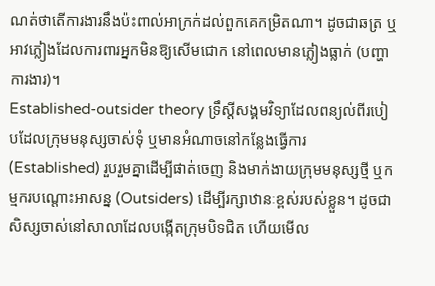ណត់ថាតើការងារនឹងប៉ះពាល់អាក្រក់ដល់ពួកគេកម្រិតណា។ ដូចជាឆត្រ ឬអាវភ្លៀងដែលការពារអ្នកមិនឱ្យសើមជោក នៅពេលមានភ្លៀងធ្លាក់ (បញ្ហាការងារ)។
Established-outsider theory ទ្រឹស្តីសង្គមវិទ្យាដែលពន្យល់ពីរបៀបដែលក្រុមមនុស្សចាស់ទុំ ឬមានអំណាចនៅកន្លែងធ្វើការ (Established) រួបរួមគ្នាដើម្បីផាត់ចេញ និងមាក់ងាយក្រុមមនុស្សថ្មី ឬកម្មករបណ្តោះអាសន្ន (Outsiders) ដើម្បីរក្សាឋានៈខ្ពស់របស់ខ្លួន។ ដូចជាសិស្សចាស់នៅសាលាដែលបង្កើតក្រុមបិទជិត ហើយមើល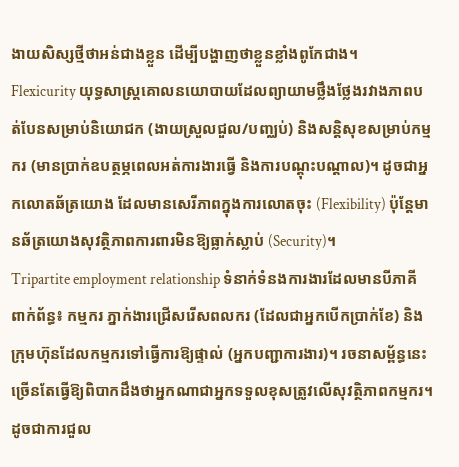ងាយសិស្សថ្មីថាអន់ជាងខ្លួន ដើម្បីបង្ហាញថាខ្លួនខ្លាំងពូកែជាង។
Flexicurity យុទ្ធសាស្ត្រគោលនយោបាយដែលព្យាយាមថ្លឹងថ្លែងរវាងភាពបត់បែនសម្រាប់និយោជក (ងាយស្រួលជួល/បញ្ឈប់) និងសន្តិសុខសម្រាប់កម្មករ (មានប្រាក់ឧបត្ថម្ភពេលអត់ការងារធ្វើ និងការបណ្តុះបណ្តាល)។ ដូចជាអ្នកលោតឆ័ត្រយោង ដែលមានសេរីភាពក្នុងការលោតចុះ (Flexibility) ប៉ុន្តែមានឆ័ត្រយោងសុវត្ថិភាពការពារមិនឱ្យធ្លាក់ស្លាប់ (Security)។
Tripartite employment relationship ទំនាក់ទំនងការងារដែលមានបីភាគីពាក់ព័ន្ធ៖ កម្មករ ភ្នាក់ងារជ្រើសរើសពលករ (ដែលជាអ្នកបើកប្រាក់ខែ) និងក្រុមហ៊ុនដែលកម្មករទៅធ្វើការឱ្យផ្ទាល់ (អ្នកបញ្ជាការងារ)។ រចនាសម្ព័ន្ធនេះច្រើនតែធ្វើឱ្យពិបាកដឹងថាអ្នកណាជាអ្នកទទួលខុសត្រូវលើសុវត្ថិភាពកម្មករ។ ដូចជាការជួល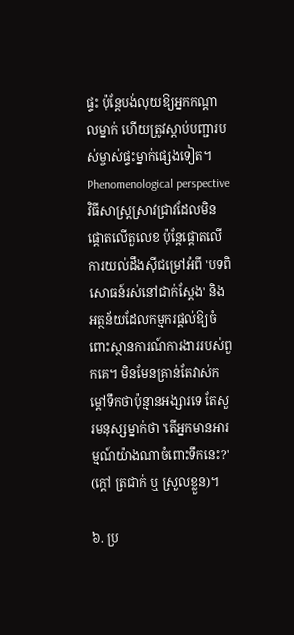ផ្ទះ ប៉ុន្តែបង់លុយឱ្យអ្នកកណ្តាលម្នាក់ ហើយត្រូវស្តាប់បញ្ជារបស់ម្ចាស់ផ្ទះម្នាក់ផ្សេងទៀត។
Phenomenological perspective វិធីសាស្ត្រស្រាវជ្រាវដែលមិនផ្តោតលើតួលេខ ប៉ុន្តែផ្តោតលើការយល់ដឹងស៊ីជម្រៅអំពី 'បទពិសោធន៍រស់នៅជាក់ស្តែង' និងអត្ថន័យដែលកម្មករផ្តល់ឱ្យចំពោះស្ថានការណ៍ការងាររបស់ពួកគេ។ មិនមែនគ្រាន់តែវាស់កម្ដៅទឹកថាប៉ុន្មានអង្សារទេ តែសួរមនុស្សម្នាក់ថា 'តើអ្នកមានអារម្មណ៍យ៉ាងណាចំពោះទឹកនេះ?' (ក្តៅ ត្រជាក់ ឬ ស្រួលខ្លួន)។

៦. ប្រ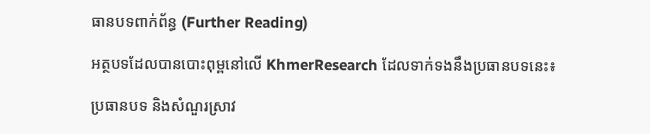ធានបទពាក់ព័ន្ធ (Further Reading)

អត្ថបទដែលបានបោះពុម្ពនៅលើ KhmerResearch ដែលទាក់ទងនឹងប្រធានបទនេះ៖

ប្រធានបទ និងសំណួរស្រាវ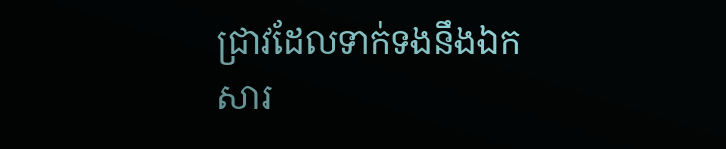ជ្រាវដែលទាក់ទងនឹងឯកសារ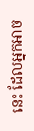នេះ ដែលអ្នកអាច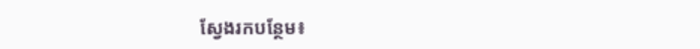ស្វែងរកបន្ថែម៖